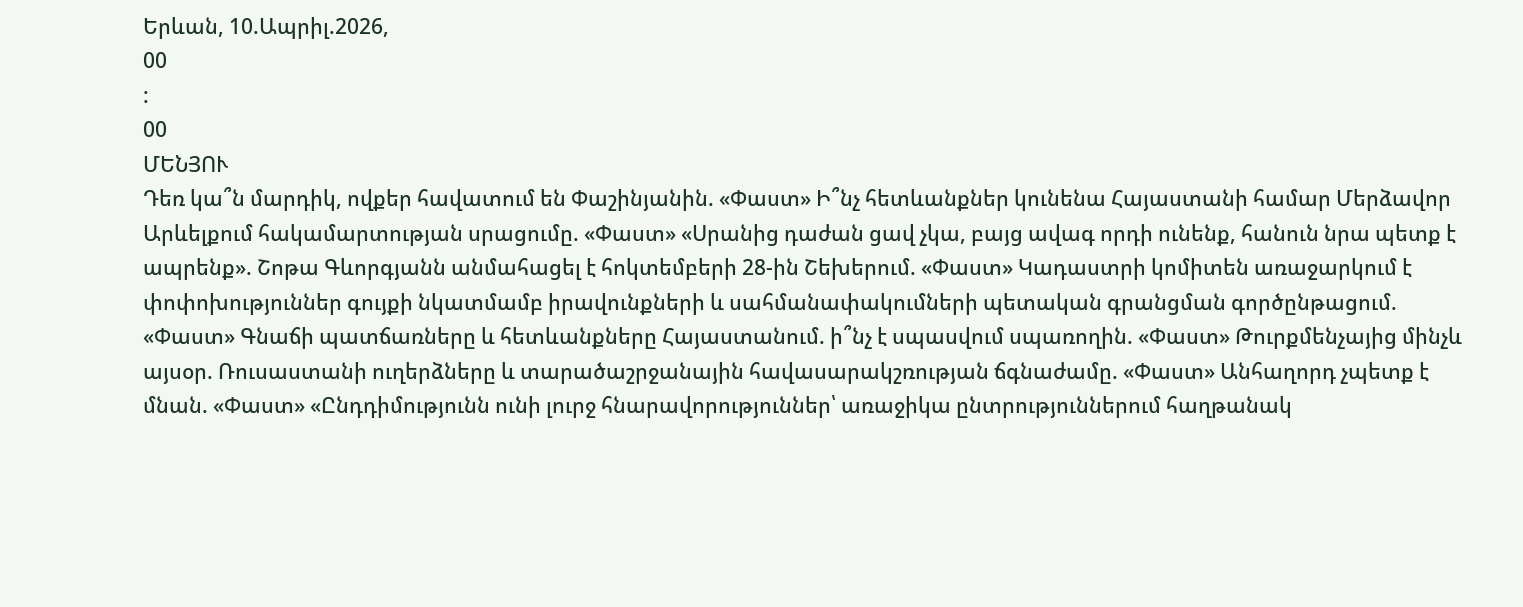Երևան, 10.Ապրիլ.2026,
00
:
00
ՄԵՆՅՈՒ
Դեռ կա՞ն մարդիկ, ովքեր հավատում են Փաշինյանին. «Փաստ» Ի՞նչ հետևանքներ կունենա Հայաստանի համար Մերձավոր Արևելքում հակամարտության սրացումը. «Փաստ» «Սրանից դաժան ցավ չկա, բայց ավագ որդի ունենք, հանուն նրա պետք է ապրենք». Շոթա Գևորգյանն անմահացել է հոկտեմբերի 28-ին Շեխերում. «Փաստ» Կադաստրի կոմիտեն առաջարկում է փոփոխություններ գույքի նկատմամբ իրավունքների և սահմանափակումների պետական գրանցման գործընթացում. «Փաստ» Գնաճի պատճառները և հետևանքները Հայաստանում. ի՞նչ է սպասվում սպառողին. «Փաստ» Թուրքմենչայից մինչև այսօր. Ռուսաստանի ուղերձները և տարածաշրջանային հավասարակշռության ճգնաժամը. «Փաստ» Անհաղորդ չպետք է մնան. «Փաստ» «Ընդդիմությունն ունի լուրջ հնարավորություններ՝ առաջիկա ընտրություններում հաղթանակ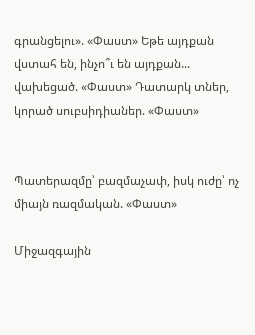գրանցելու». «Փաստ» Եթե այդքան վստահ են, ինչո՞ւ են այդքան... վախեցած. «Փաստ» Դատարկ տներ, կորած սուբսիդիաներ. «Փաստ»


Պատերազմը՝ բազմաչափ, իսկ ուժը՝ ոչ միայն ռազմական. «Փաստ»

Միջազգային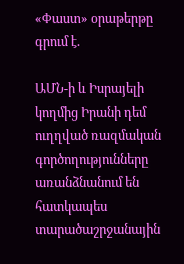«Փաստ» օրաթերթը գրում է.

ԱՄՆ-ի և Իսրայելի կողմից Իրանի դեմ ուղղված ռազմական գործողությունները առանձնանում են հատկապես տարածաշրջանային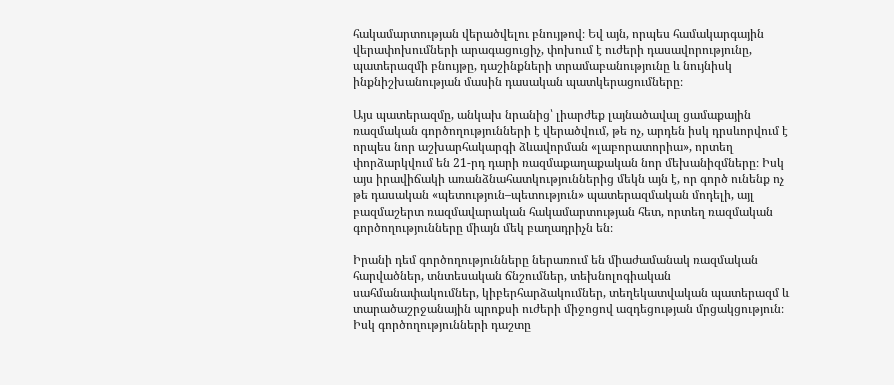հակամարտության վերածվելու բնույթով։ Եվ այն, որպես համակարգային վերափոխումների արագացուցիչ, փոխում է ուժերի դասավորությունը, պատերազմի բնույթը, դաշինքների տրամաբանությունը և նույնիսկ ինքնիշխանության մասին դասական պատկերացումները։

Այս պատերազմը, անկախ նրանից՝ լիարժեք լայնածավալ ցամաքային ռազմական գործողությունների է վերածվում, թե ոչ, արդեն իսկ դրսևորվում է որպես նոր աշխարհակարգի ձևավորման «լաբորատորիա», որտեղ փորձարկվում են 21-րդ դարի ռազմաքաղաքական նոր մեխանիզմները։ Իսկ այս իրավիճակի առանձնահատկություններից մեկն այն է, որ գործ ունենք ոչ թե դասական «պետություն–պետություն» պատերազմական մոդելի, այլ բազմաշերտ ռազմավարական հակամարտության հետ, որտեղ ռազմական գործողությունները միայն մեկ բաղադրիչն են։

Իրանի դեմ գործողությունները ներառում են միաժամանակ ռազմական հարվածներ, տնտեսական ճնշումներ, տեխնոլոգիական սահմանափակումներ, կիբերհարձակումներ, տեղեկատվական պատերազմ և տարածաշրջանային պրոքսի ուժերի միջոցով ազդեցության մրցակցություն։ Իսկ գործողությունների դաշտը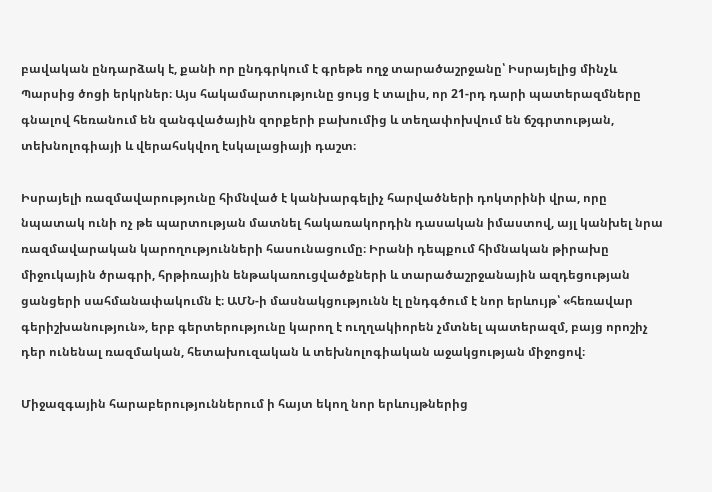բավական ընդարձակ է, քանի որ ընդգրկում է գրեթե ողջ տարածաշրջանը՝ Իսրայելից մինչև Պարսից ծոցի երկրներ։ Այս հակամարտությունը ցույց է տալիս, որ 21-րդ դարի պատերազմները գնալով հեռանում են զանգվածային զորքերի բախումից և տեղափոխվում են ճշգրտության, տեխնոլոգիայի և վերահսկվող էսկալացիայի դաշտ։

Իսրայելի ռազմավարությունը հիմնված է կանխարգելիչ հարվածների դոկտրինի վրա, որը նպատակ ունի ոչ թե պարտության մատնել հակառակորդին դասական իմաստով, այլ կանխել նրա ռազմավարական կարողությունների հասունացումը։ Իրանի դեպքում հիմնական թիրախը միջուկային ծրագրի, հրթիռային ենթակառուցվածքների և տարածաշրջանային ազդեցության ցանցերի սահմանափակումն է։ ԱՄՆ-ի մասնակցությունն էլ ընդգծում է նոր երևույթ՝ «հեռավար գերիշխանություն», երբ գերտերությունը կարող է ուղղակիորեն չմտնել պատերազմ, բայց որոշիչ դեր ունենալ ռազմական, հետախուզական և տեխնոլոգիական աջակցության միջոցով։

Միջազգային հարաբերություններում ի հայտ եկող նոր երևույթներից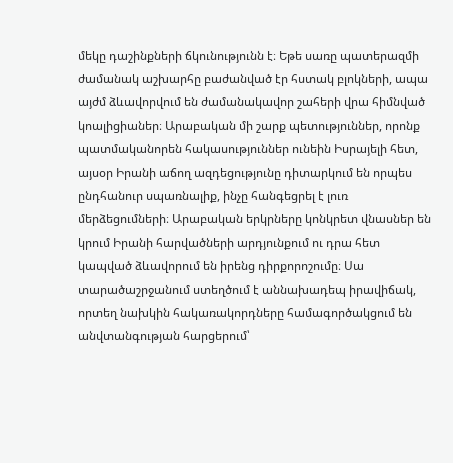մեկը դաշինքների ճկունությունն է։ Եթե սառը պատերազմի ժամանակ աշխարհը բաժանված էր հստակ բլոկների, ապա այժմ ձևավորվում են ժամանակավոր շահերի վրա հիմնված կոալիցիաներ։ Արաբական մի շարք պետություններ, որոնք պատմականորեն հակասություններ ունեին Իսրայելի հետ, այսօր Իրանի աճող ազդեցությունը դիտարկում են որպես ընդհանուր սպառնալիք, ինչը հանգեցրել է լուռ մերձեցումների։ Արաբական երկրները կոնկրետ վնասներ են կրում Իրանի հարվածների արդյունքում ու դրա հետ կապված ձևավորում են իրենց դիրքորոշումը։ Սա տարածաշրջանում ստեղծում է աննախադեպ իրավիճակ, որտեղ նախկին հակառակորդները համագործակցում են անվտանգության հարցերում՝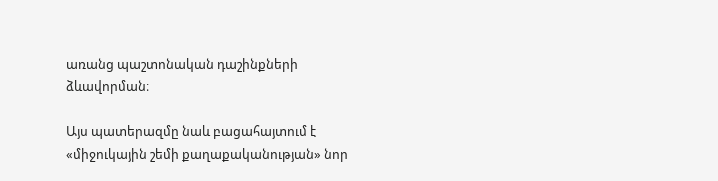առանց պաշտոնական դաշինքների ձևավորման։

Այս պատերազմը նաև բացահայտում է «միջուկային շեմի քաղաքականության» նոր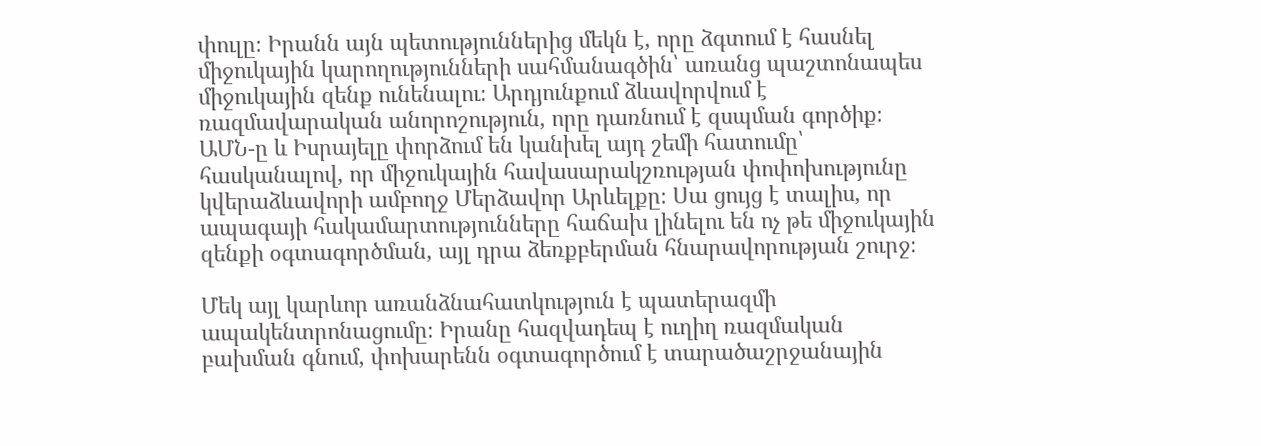փուլը։ Իրանն այն պետություններից մեկն է, որը ձգտում է հասնել միջուկային կարողությունների սահմանագծին՝ առանց պաշտոնապես միջուկային զենք ունենալու։ Արդյունքում ձևավորվում է ռազմավարական անորոշություն, որը դառնում է զսպման գործիք։ ԱՄՆ-ը և Իսրայելը փորձում են կանխել այդ շեմի հատումը՝ հասկանալով, որ միջուկային հավասարակշռության փոփոխությունը կվերաձևավորի ամբողջ Մերձավոր Արևելքը։ Սա ցույց է տալիս, որ ապագայի հակամարտությունները հաճախ լինելու են ոչ թե միջուկային զենքի օգտագործման, այլ դրա ձեռքբերման հնարավորության շուրջ։

Մեկ այլ կարևոր առանձնահատկություն է պատերազմի ապակենտրոնացումը։ Իրանը հազվադեպ է ուղիղ ռազմական բախման գնում, փոխարենն օգտագործում է տարածաշրջանային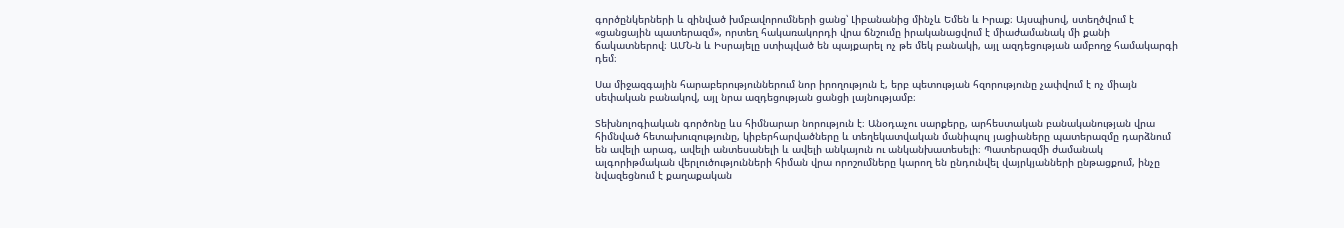գործընկերների և զինված խմբավորումների ցանց՝ Լիբանանից մինչև Եմեն և Իրաք։ Այսպիսով, ստեղծվում է «ցանցային պատերազմ», որտեղ հակառակորդի վրա ճնշումը իրականացվում է միաժամանակ մի քանի ճակատներով։ ԱՄՆ-ն և Իսրայելը ստիպված են պայքարել ոչ թե մեկ բանակի, այլ ազդեցության ամբողջ համակարգի դեմ։

Սա միջազգային հարաբերություններում նոր իրողություն է, երբ պետության հզորությունը չափվում է ոչ միայն սեփական բանակով, այլ նրա ազդեցության ցանցի լայնությամբ։

Տեխնոլոգիական գործոնը ևս հիմնարար նորություն է։ Անօդաչու սարքերը, արհեստական բանականության վրա հիմնված հետախուզությունը, կիբերհարվածները և տեղեկատվական մանիպուլ յացիաները պատերազմը դարձնում են ավելի արագ, ավելի անտեսանելի և ավելի անկայուն ու անկանխատեսելի։ Պատերազմի ժամանակ ալգորիթմական վերլուծությունների հիման վրա որոշումները կարող են ընդունվել վայրկյանների ընթացքում, ինչը նվազեցնում է քաղաքական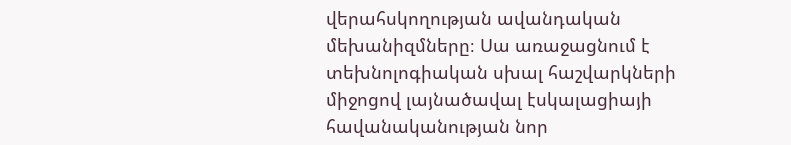վերահսկողության ավանդական մեխանիզմները։ Սա առաջացնում է տեխնոլոգիական սխալ հաշվարկների միջոցով լայնածավալ էսկալացիայի հավանականության նոր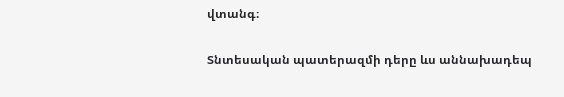վտանգ։

Տնտեսական պատերազմի դերը ևս աննախադեպ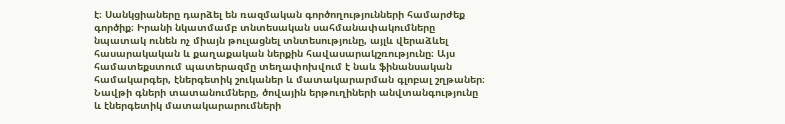է։ Սանկցիաները դարձել են ռազմական գործողությունների համարժեք գործիք։ Իրանի նկատմամբ տնտեսական սահմանափակումները նպատակ ունեն ոչ միայն թուլացնել տնտեսությունը, այլև վերաձևել հասարակական և քաղաքական ներքին հավասարակշռությունը։ Այս համատեքստում պատերազմը տեղափոխվում է նաև ֆինանսական համակարգեր, էներգետիկ շուկաներ և մատակարարման գլոբալ շղթաներ։ Նավթի գների տատանումները, ծովային երթուղիների անվտանգությունը և էներգետիկ մատակարարումների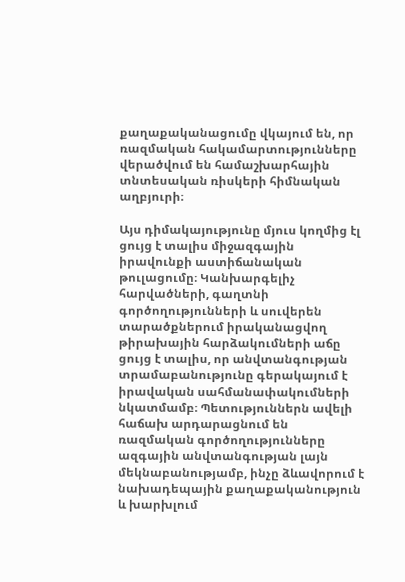քաղաքականացումը վկայում են, որ ռազմական հակամարտությունները վերածվում են համաշխարհային տնտեսական ռիսկերի հիմնական աղբյուրի։

Այս դիմակայությունը մյուս կողմից էլ ցույց է տալիս միջազգային իրավունքի աստիճանական թուլացումը։ Կանխարգելիչ հարվածների, գաղտնի գործողությունների և սուվերեն տարածքներում իրականացվող թիրախային հարձակումների աճը ցույց է տալիս, որ անվտանգության տրամաբանությունը գերակայում է իրավական սահմանափակումների նկատմամբ։ Պետություններն ավելի հաճախ արդարացնում են ռազմական գործողությունները ազգային անվտանգության լայն մեկնաբանությամբ, ինչը ձևավորում է նախադեպային քաղաքականություն և խարխլում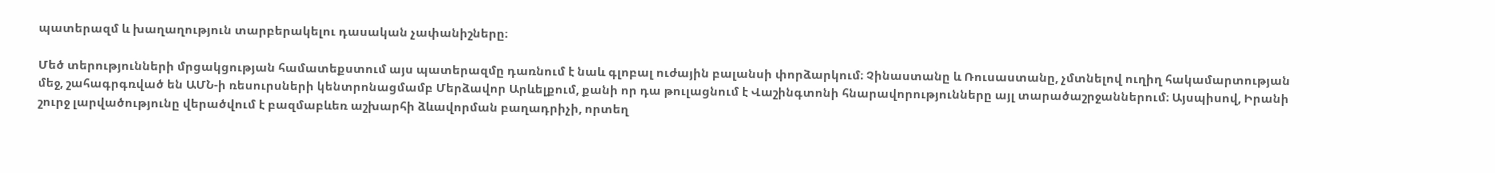պատերազմ և խաղաղություն տարբերակելու դասական չափանիշները։

Մեծ տերությունների մրցակցության համատեքստում այս պատերազմը դառնում է նաև գլոբալ ուժային բալանսի փորձարկում։ Չինաստանը և Ռուսաստանը, չմտնելով ուղիղ հակամարտության մեջ, շահագրգռված են ԱՄՆ-ի ռեսուրսների կենտրոնացմամբ Մերձավոր Արևելքում, քանի որ դա թուլացնում է Վաշինգտոնի հնարավորությունները այլ տարածաշրջաններում։ Այսպիսով, Իրանի շուրջ լարվածությունը վերածվում է բազմաբևեռ աշխարհի ձևավորման բաղադրիչի, որտեղ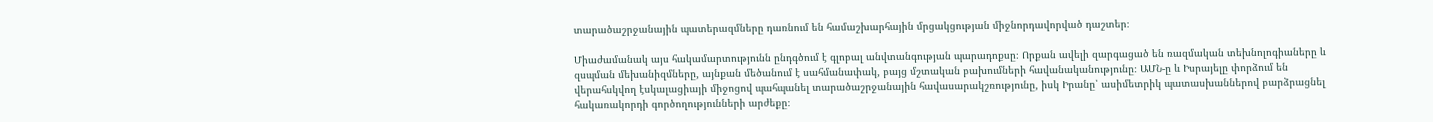տարածաշրջանային պատերազմները դառնում են համաշխարհային մրցակցության միջնորդավորված դաշտեր։

Միաժամանակ այս հակամարտությունն ընդգծում է գլոբալ անվտանգության պարադոքսը։ Որքան ավելի զարգացած են ռազմական տեխնոլոգիաները և զսպման մեխանիզմները, այնքան մեծանում է սահմանափակ, բայց մշտական բախումների հավանականությունը։ ԱՄՆ-ը և Իսրայելը փորձում են վերահսկվող էսկալացիայի միջոցով պահպանել տարածաշրջանային հավասարակշռությունը, իսկ Իրանը՝ ասիմետրիկ պատասխաններով բարձրացնել հակառակորդի գործողությունների արժեքը։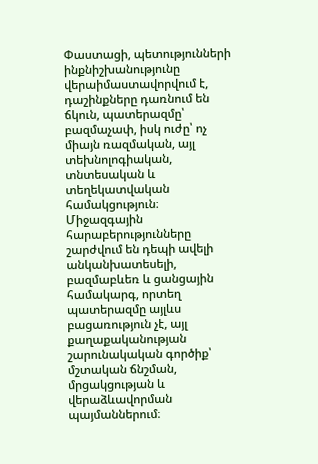Փաստացի, պետությունների ինքնիշխանությունը վերաիմաստավորվում է, դաշինքները դառնում են ճկուն, պատերազմը՝ բազմաչափ, իսկ ուժը՝ ոչ միայն ռազմական, այլ տեխնոլոգիական, տնտեսական և տեղեկատվական համակցություն։ Միջազգային հարաբերությունները շարժվում են դեպի ավելի անկանխատեսելի, բազմաբևեռ և ցանցային համակարգ, որտեղ պատերազմը այլևս բացառություն չէ, այլ քաղաքականության շարունակական գործիք՝ մշտական ճնշման, մրցակցության և վերաձևավորման պայմաններում։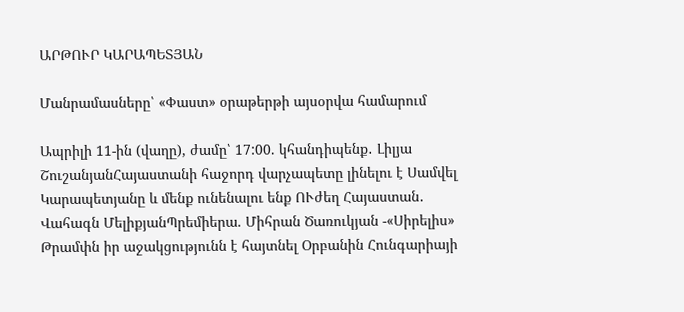ԱՐԹՈՒՐ ԿԱՐԱՊԵՏՅԱՆ

Մանրամասները՝ «Փաստ» օրաթերթի այսօրվա համարում

Ապրիլի 11-ին (վաղը), ժամը՝ 17:00. կհանդիպենք․ Լիլյա ՇուշանյանՀայաստանի հաջորդ վարչապետը լինելու է Սամվել Կարապետյանը և մենք ունենալու ենք ՈՒժեղ Հայաստան․ Վահագն ՄելիքյանՊրեմիերա. Միհրան Ծառուկյան -«Սիրելիս» Թրամփն իր աջակցությունն է հայտնել Օրբանին Հունգարիայի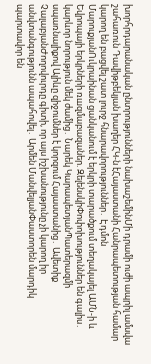խորհրդարանական ընտրությունների նախաշեմինՄի դրամի ուժի ապրիլ ամսվա շահառուն Դավիթբեկյան խաղեր ՀԿ-ն էՀայաստանի Հանրապետության համար կարող են բացվել շատ լուրջ հնարավորություններ․ Էդմոն ՄարուքյանՈւկրաինան ցանկանում է երկրի տարածքում տեղակայել ԱՄՆ-ի և Եվրոպայի երկրների ռшզմաբազաներ. ԶելենսկիՓոփոխություններ են գալիս․ կարևոր նորություն մեկ ժամից․ Նարեկ ԿարապետյանՊատերազմի սպառնալիքով Ալիևը զիջումներ է կորզում Հայաստանից․ Ավետիք ՉալաբյանԺողովուրդը գիտի, որ այս իշխանությունը չի կարող իր անվտանգությունն ապահովել․ Արմեն ՄանվելյանՓաստորեն մարդիկ պարտավոր են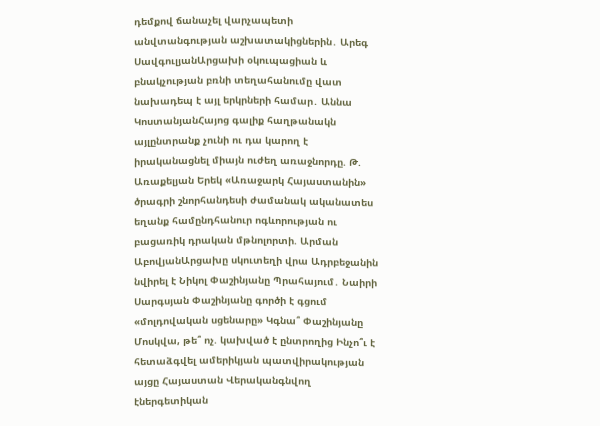դեմքով ճանաչել վարչապետի անվտանգության աշխատակիցներին․ Արեգ ՍավգուլյանԱրցախի օկուպացիան և բնակչության բռնի տեղահանումը վատ նախադեպ է այլ երկրների համար․ Աննա ԿոստանյանՀայոց գալիք հաղթանակն այլընտրանք չունի ու դա կարող է իրականացնել միայն ուժեղ առաջնորդը. Թ. Առաքելյան Երեկ «Առաջարկ Հայաստանին» ծրագրի շնորհանդեսի ժամանակ ականատես եղանք համընդհանուր ոգևորության ու բացառիկ դրական մթնոլորտի. Արման ԱբովյանԱրցախը սկուտեղի վրա Ադրբեջանին նվիրել է Նիկոլ Փաշինյանը Պրահայում․ Նաիրի Սարգսյան Փաշինյանը գործի է գցում «մոլդովական սցենարը» Կգնա՞ Փաշինյանը Մոսկվա, թե՞ ոչ. կախված է ընտրողից Ինչո՞ւ է հետաձգվել ամերիկյան պատվիրակության այցը Հայաստան Վերականգնվող էներգետիկան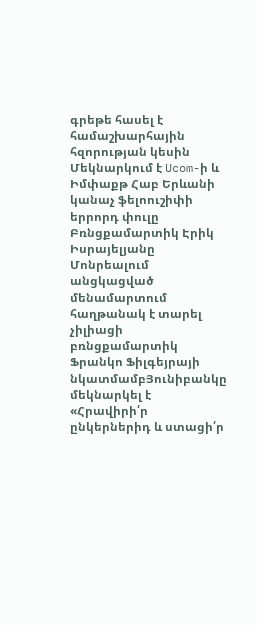գրեթե հասել է համաշխարհային հզորության կեսին Մեկնարկում է Ucom-ի և Իմփաքթ Հաբ Երևանի կանաչ ֆելոուշիփի երրորդ փուլը Բռնցքամարտիկ Էրիկ Իսրայելյանը Մոնրեալում անցկացված մենամարտում հաղթանակ է տարել չիլիացի բռնցքամարտիկ Ֆրանկո Ֆիլգեյրայի նկատմամբՅունիբանկը մեկնարկել է «Հրավիրի՛ր ընկերներիդ և ստացի՛ր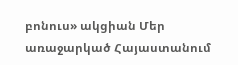բոնուս» ակցիան Մեր առաջարկած Հայաստանում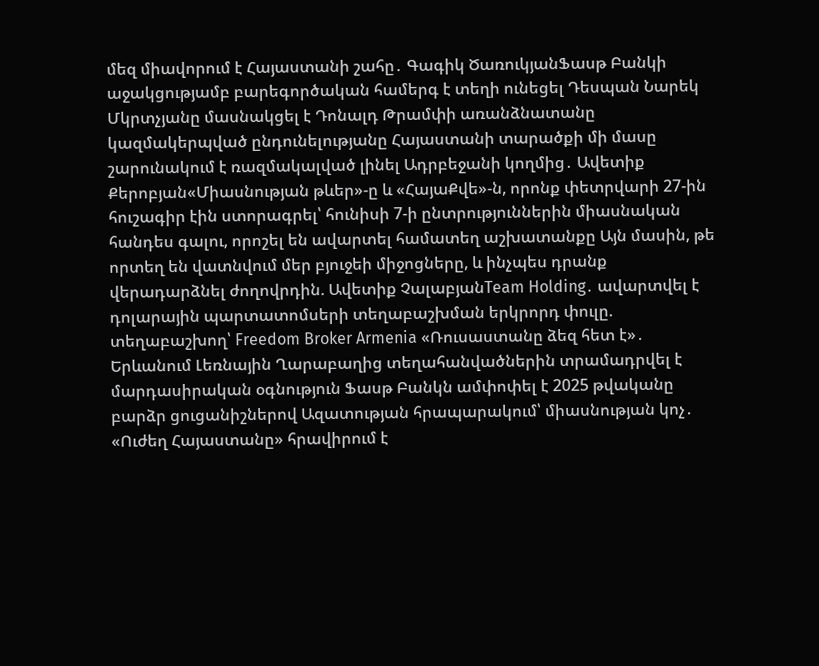մեզ միավորում է Հայաստանի շահը․ Գագիկ ԾառուկյանՖասթ Բանկի աջակցությամբ բարեգործական համերգ է տեղի ունեցել Դեսպան Նարեկ Մկրտչյանը մասնակցել է Դոնալդ Թրամփի առանձնատանը կազմակերպված ընդունելությանը Հայաստանի տարածքի մի մասը շարունակում է ռազմակալված լինել Ադրբեջանի կողմից․ Ավետիք Քերոբյան«Միասնության թևեր»-ը և «ՀայաՔվե»-ն, որոնք փետրվարի 27-ին հուշագիր էին ստորագրել՝ հունիսի 7-ի ընտրություններին միասնական հանդես գալու, որոշել են ավարտել համատեղ աշխատանքը Այն մասին, թե որտեղ են վատնվում մեր բյուջեի միջոցները, և ինչպես դրանք վերադարձնել ժողովրդին. Ավետիք ՉալաբյանTeam Holding․ ավարտվել է դոլարային պարտատոմսերի տեղաբաշխման երկրորդ փուլը. տեղաբաշխող՝ Freedom Broker Armenia «Ռուսաստանը ձեզ հետ է»․ Երևանում Լեռնային Ղարաբաղից տեղահանվածներին տրամադրվել է մարդասիրական օգնություն Ֆասթ Բանկն ամփոփել է 2025 թվականը բարձր ցուցանիշներով Ազատության հրապարակում՝ միասնության կոչ․ «Ուժեղ Հայաստանը» հրավիրում է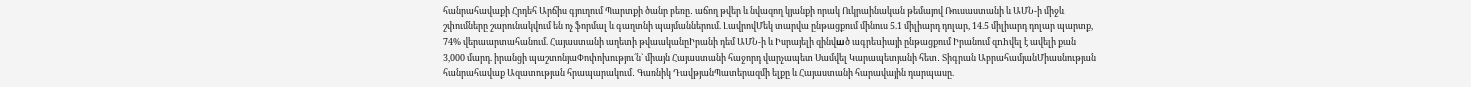հանրահավաքի Հրդեհ Արճիս գյուղում Պարտքի ծանր բեռը․ աճող թվեր և նվազող կյանքի որակ Ուկրաինական թեմայով Ռուսաստանի և ԱՄՆ-ի միջև շփումները շարունակվում են ոչ ֆորմալ և գաղտնի պայմաններում. ԼավրովՄեկ տարվա ընթացքում մինուս 5.1 միլիարդ դոլար, 14.5 միլիարդ դոլար պարտք, 74% վերաարտահանում. Հայաստանի աղետի թվաականըԻրանի դեմ ԱՄՆ-ի և Իսրայելի զինվшծ ագրեuիայի ընթացքում Իրանում զnhվել է ավելի քան 3,000 մարդ. իրանցի պաշտոնյաՓոփոխությու´ն` միայն Հայաստանի հաջորդ վարչապետ Սամվել Կարապետյանի հետ․ Տիգրան ԱբրահամյանՄիասնության հանրահավաք Ազատության հրապարակում․ Գառնիկ ԴավթյանՊատերազմի ելքը և Հայաստանի հարավային դարպասը.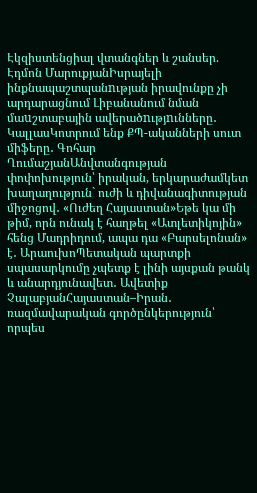Էկզիստենցիալ վտանգներ և շանսեր. Էդմոն ՄարուքյանԻսրայելի ինքնապաշտպանnւթյան իրավունքը չի արդարացնում Լիբանանում նման մաuշտաբային ավերածnւթյnւնները․ ԿալլասԿոտրում ենք ՔՊ-ականների սուտ միֆերը․ Գոհար ՂումաշյանԱնվտանգության փոփոխություն՝ իրական, երկարաժամկետ խաղաղություն` ուժի և դիվանագիտության միջոցով․ «Ուժեղ Հայաստան»Եթե կա մի թիմ, որն ունակ է հաղթել «Ատլետիկոյին» հենց Մադրիդում, ապա դա «Բարսելոնան» է․ ԱրաուխոՊետական պարտքի սպասարկումը չպետք է լինի այսքան թանկ և անարդյունավետ․ Ավետիք ՉալաբյանՀայաստան–Իրան․ ռազմավարական գործընկերություն՝ որպես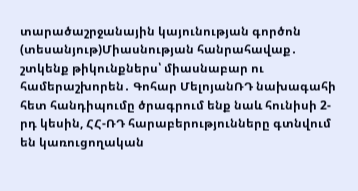տարածաշրջանային կայունության գործոն (տեսանյութ)Միասնության հանրահավաք․ շտկենք թիկունքներս՝ միասնաբար ու համերաշխորեն․ Գոհար ՄելոյանՌԴ նախագահի հետ հանդիպումը ծրագրում ենք նաև հունիսի 2-րդ կեսին, ՀՀ-ՌԴ հարաբերությունները գտնվում են կառուցողական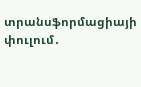տրանսֆորմացիայի փուլում․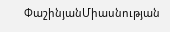ՓաշինյանՄիասնության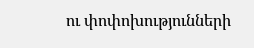ու փոփոխությունների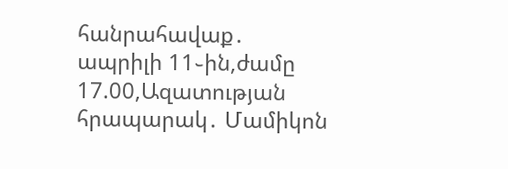հանրահավաք․ ապրիլի 11֊ին,ժամը 17.00,Ազատության հրապարակ․ Մամիկոն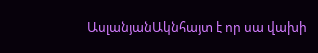ԱսլանյանԱկնհայտ է որ սա վախի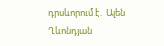դրսևորում է․ Ալեն Ղևոնդյան